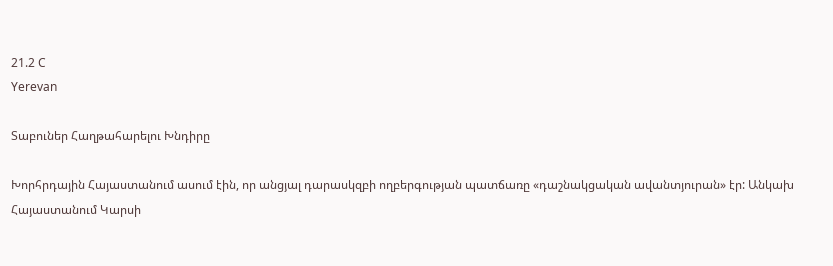21.2 C
Yerevan

Տաբուներ Հաղթահարելու Խնդիրը

Խորհրդային Հայաստանում ասում էին, որ անցյալ դարասկզբի ողբերգության պատճառը «դաշնակցական ավանտյուրան» էր: Անկախ Հայաստանում Կարսի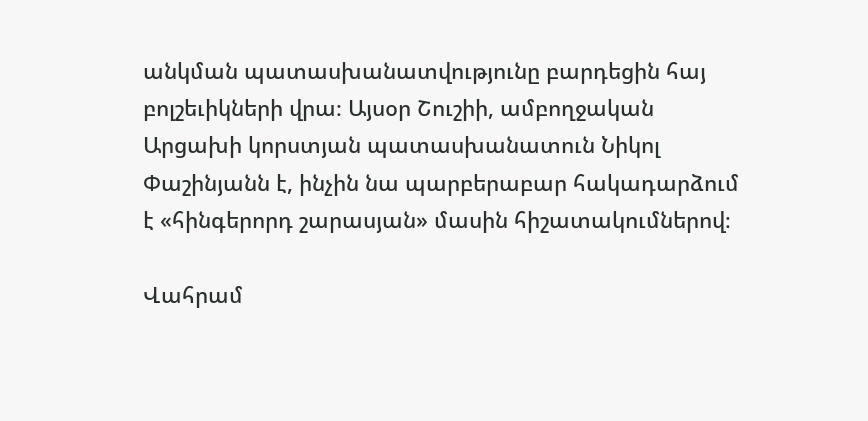անկման պատասխանատվությունը բարդեցին հայ բոլշեւիկների վրա։ Այսօր Շուշիի, ամբողջական Արցախի կորստյան պատասխանատուն Նիկոլ Փաշինյանն է, ինչին նա պարբերաբար հակադարձում է «հինգերորդ շարասյան» մասին հիշատակումներով։

Վահրամ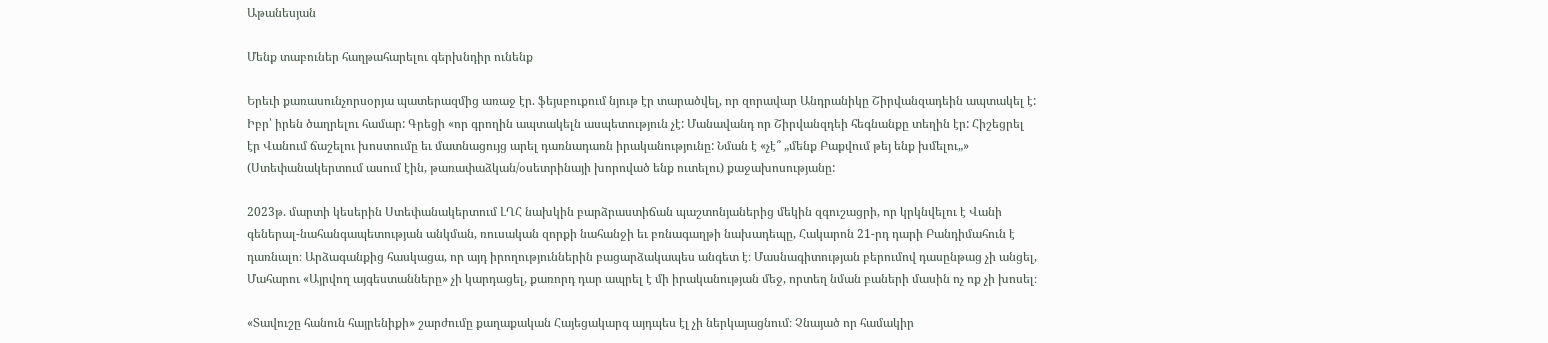Աթանեսյան

Մենք տաբուներ հաղթահարելու գերխնդիր ունենք

Երեւի քառասունչորսօրյա պատերազմից առաջ էր. ֆեյսբուքում նյութ էր տարածվել, որ զորավար Անդրանիկը Շիրվանզադեին ապտակել է: Իբր՝ իրեն ծաղրելու համար: Գրեցի «որ գրողին ապտակելն ասպետություն չէ: Մանավանդ որ Շիրվանզդեի հեգնանքը տեղին էր: Հիշեցրել էր Վանում ճաշելու խոստումը եւ մատնացույց արել դառնադառն իրականությունը: Նման է «չէ՞ „մենք Բաքվում թեյ ենք խմելու„» (Ստեփանակերտում ասում էին, թառափաձկան/օսետրինայի խորոված ենք ուտելու) քաջախոսությանը:

2023թ. մարտի կեսերին Ստեփանակերտում ԼՂՀ նախկին բարձրաստիճան պաշտոնյաներից մեկին զգուշացրի, որ կրկնվելու է Վանի գեներալ-նահանգապետության անկման, ռուսական զորքի նահանջի եւ բռնագաղթի նախադեպը, Հակարոն 21-րդ դարի Բանդիմահուն է դառնալո։ Արձագանքից հասկացա, որ այդ իրողություններին բացարձակապես անգետ է։ Մասնագիտության բերումով դասընթաց չի անցել, Մահարու «Այրվող այգեստանները» չի կարդացել, քառորդ դար ապրել է մի իրականության մեջ, որտեղ նման բաների մասին ոչ ոք չի խոսել։

«Տավուշը հանուն հայրենիքի» շարժումը քաղաքական Հայեցակարգ այդպես էլ չի ներկայացնում։ Չնայած որ համակիր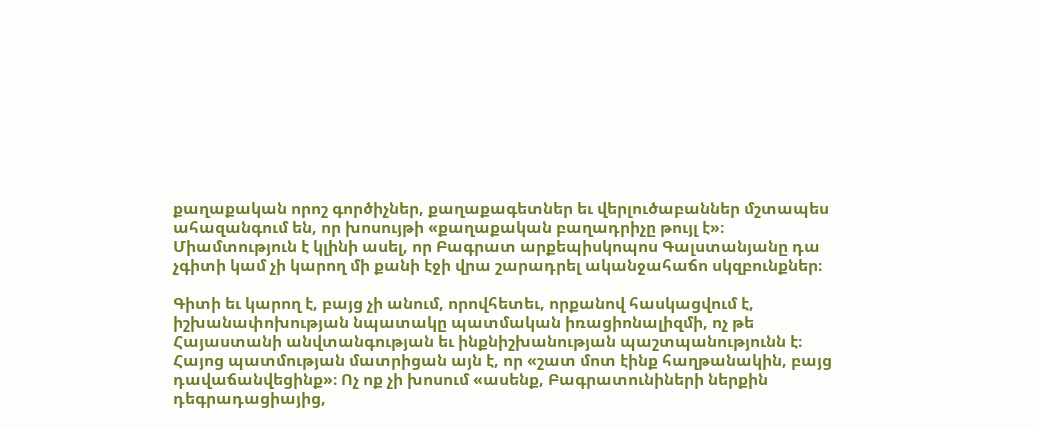քաղաքական որոշ գործիչներ, քաղաքագետներ եւ վերլուծաբաններ մշտապես ահազանգում են, որ խոսույթի «քաղաքական բաղադրիչը թույլ է»։ Միամտություն է կլինի ասել, որ Բագրատ արքեպիսկոպոս Գալստանյանը դա չգիտի կամ չի կարող մի քանի էջի վրա շարադրել ականջահաճո սկզբունքներ։

Գիտի եւ կարող է, բայց չի անում, որովհետեւ, որքանով հասկացվում է, իշխանափոխության նպատակը պատմական իռացիոնալիզմի, ոչ թե Հայաստանի անվտանգության եւ ինքնիշխանության պաշտպանությունն է։ Հայոց պատմության մատրիցան այն է, որ «շատ մոտ էինք հաղթանակին, բայց դավաճանվեցինք»։ Ոչ ոք չի խոսում «ասենք, Բագրատունիների ներքին դեգրադացիայից,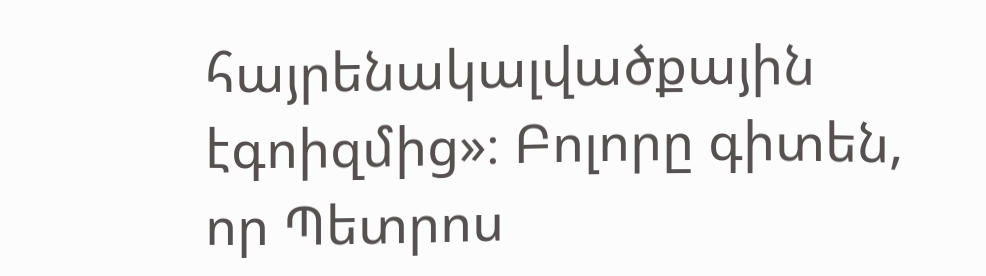հայրենակալվածքային էգոիզմից»։ Բոլորը գիտեն, որ Պետրոս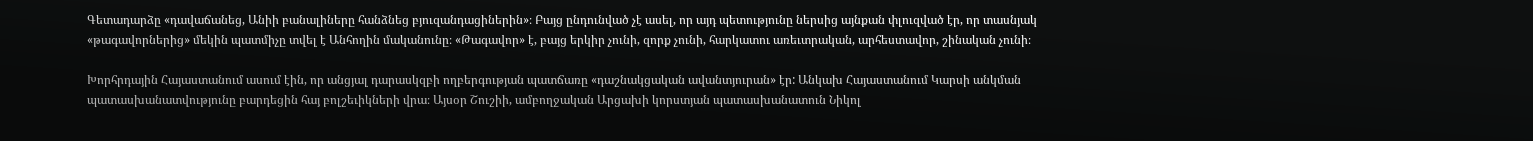Գետադարձը «դավաճանեց, Անիի բանալիները հանձնեց բյուզանդացիներին»։ Բայց ընդունված չէ ասել, որ այդ պետությունը ներսից այնքան փլուզված էր, որ տասնյակ «թագավորներից» մեկին պատմիչը տվել է Անհողին մականունը։ «Թագավոր» է, բայց երկիր չունի, զորք չունի, հարկատու առեւտրական, արհեստավոր, շինական չունի։

Խորհրդային Հայաստանում ասում էին, որ անցյալ դարասկզբի ողբերգության պատճառը «դաշնակցական ավանտյուրան» էր: Անկախ Հայաստանում Կարսի անկման պատասխանատվությունը բարդեցին հայ բոլշեւիկների վրա։ Այսօր Շուշիի, ամբողջական Արցախի կորստյան պատասխանատուն Նիկոլ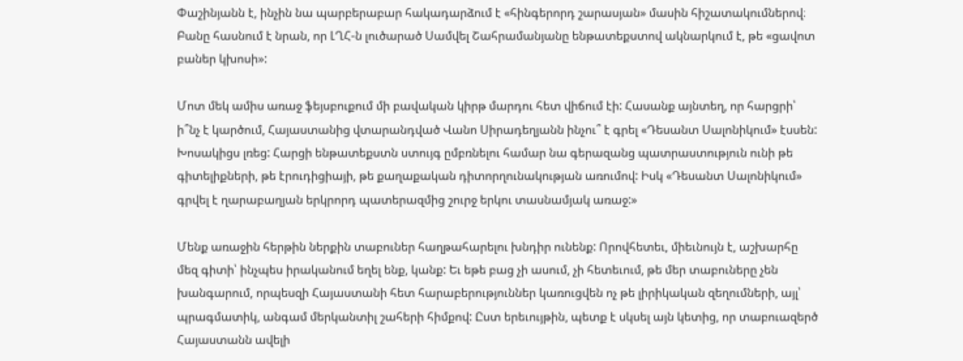Փաշինյանն է, ինչին նա պարբերաբար հակադարձում է «հինգերորդ շարասյան» մասին հիշատակումներով։ Բանը հասնում է նրան, որ ԼՂՀ‑ն լուծարած Սամվել Շահրամանյանը ենթատեքստով ակնարկում է, թե «ցավոտ բաներ կխոսի»:

Մոտ մեկ ամիս առաջ ֆեյսբուքում մի բավական կիրթ մարդու հետ վիճում էի: Հասանք այնտեղ, որ հարցրի՝ ի՞նչ է կարծում, Հայաստանից վտարանդված Վանո Սիրադեղյանն ինչու՞ է գրել «Դեսանտ Սալոնիկում» էսսեն: Խոսակիցս լռեց: Հարցի ենթատեքստն ստույգ ըմբռնելու համար նա գերազանց պատրաստություն ունի թե գիտելիքների, թե էրուդիցիայի, թե քաղաքական դիտորղունակության առումով: Իսկ «Դեսանտ Սալոնիկում» գրվել է ղարաբաղյան երկրորդ պատերազմից շուրջ երկու տասնամյակ առաջ:»

Մենք առաջին հերթին ներքին տաբուներ հաղթահարելու խնդիր ունենք: Որովհետեւ, միեւնույն է, աշխարհը մեզ գիտի՝ ինչպես իրականում եղել ենք, կանք: Եւ եթե բաց չի ասում, չի հետեւում, թե մեր տաբուները չեն խանգարում, որպեսզի Հայաստանի հետ հարաբերություններ կառուցվեն ոչ թե լիրիկական զեղումների, այլ՝ պրագմատիկ, անգամ մերկանտիլ շահերի հիմքով: Ըստ երեւույթին, պետք է սկսել այն կետից, որ տաբուազերծ Հայաստանն ավելի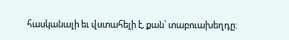հասկանալի եւ վստահելի է, քան՝ տաբուախեղդը: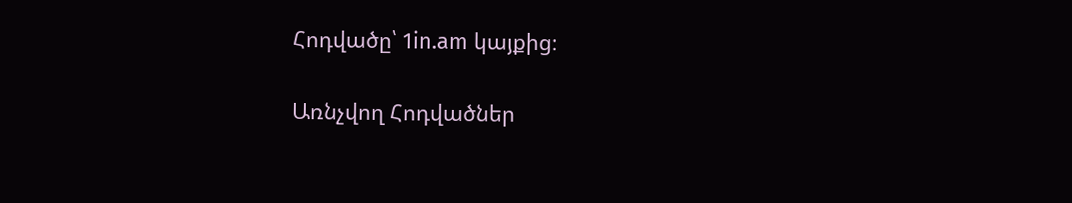Հոդվածը՝ 1in.am կայքից։

Առնչվող Հոդվածներ